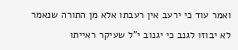ואמר עוד כי ירעב אין רעבתו אלא מן התורה שנאמר לא יבוזו לגנב כי יגנוב י"ל שעיקר ראייתו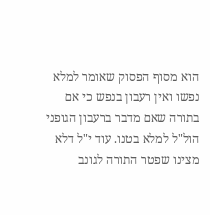הוא מסוף הפסוק שאומר למלא נפשו ואין רעבון בנפש כי אם בתורה שאם מדבר ברעבון הגופני הול"ל למלא בטנו. עוד י"ל דלא מצינו שפטר התורה לגונב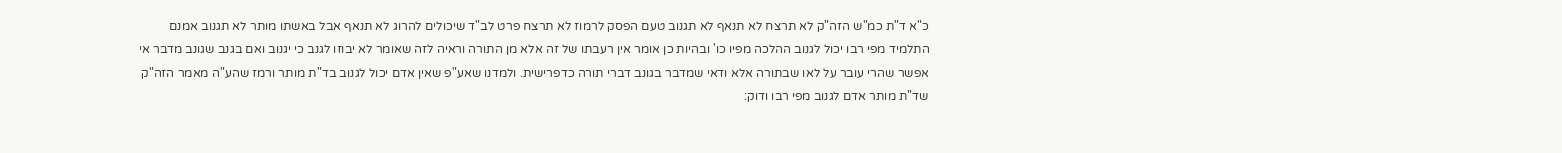כ"א ד"ת כמ"ש הזה"ק לא תרצח לא תנאף לא תגנוב טעם הפסק לרמוז לא תרצח פרט לב"ד שיכולים להרוג לא תנאף אבל באשתו מותר לא תגנוב אמנם התלמיד מפי רבו יכול לגנוב ההלכה מפיו כו' ובהיות כן אומר אין רעבתו של זה אלא מן התורה וראיה לזה שאומר לא יבוזו לגנב כי יגנוב ואם בגנב שגונב מדבר אי אפשר שהרי עובר על לאו שבתורה אלא ודאי שמדבר בגונב דברי תורה כדפרישית. ולמדנו שאע"פ שאין אדם יכול לגנוב בד"ת מותר ורמז שהע"ה מאמר הזה"ק שד"ת מותר אדם לגנוב מפי רבו ודוק: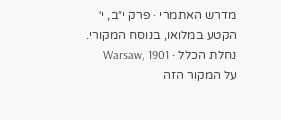מדרש האתמרי · פרק י״ב, י׳
הקטע במלואו, בנוסח המקורי.
נחלת הכלל · Warsaw, 1901
על המקור הזה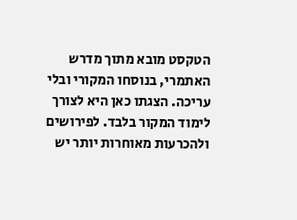הטקסט מובא מתוך מדרש האתמרי, בנוסחו המקורי ובלי עריכה. הצגתו כאן היא לצורך לימוד המקור בלבד. לפירושים ולהכרעות מאוחרות יותר יש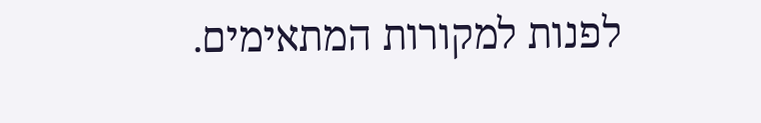לפנות למקורות המתאימים.